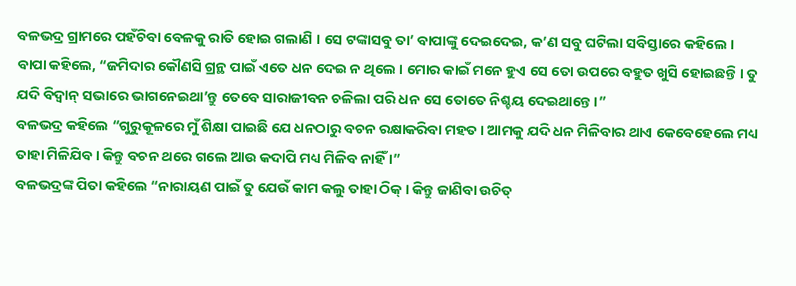ବଳଭଦ୍ର ଗ୍ରାମରେ ପହଁଚିବା ବେଳକୁ ରାତି ହୋଇ ଗଲାଣି । ସେ ଟଙ୍କାସବୁ ତା’ ବାପାଙ୍କୁ ଦେଇଦେଇ, କ’ଣ ସବୁ ଘଟିଲା ସବିସ୍ତାରେ କହିଲେ ।
ବାପା କହିଲେ, “ଜମିଦାର କୌଣସି ଗ୍ରନ୍ଥ ପାଇଁ ଏତେ ଧନ ଦେଇ ନ ଥିଲେ । ମୋର କାଇଁ ମନେ ହୁଏ ସେ ତୋ ଉପରେ ବହୁତ ଖୁସି ହୋଇଛନ୍ତି । ତୁ ଯଦି ବିଦ୍ୱାନ୍ ସଭାରେ ଭାଗନେଇଥା’ନ୍ତୁ ତେବେ ସାରାଜୀବନ ଚଳିଲା ପରି ଧନ ସେ ତୋତେ ନିଶ୍ଚୟ ଦେଇଥାନ୍ତେ ।”
ବଳଭଦ୍ର କହିଲେ “ଗୁରୁକୂଳରେ ମୁଁ ଶିକ୍ଷା ପାଇଛି ଯେ ଧନଠାରୁ ବଚନ ରକ୍ଷାକରିବା ମହତ । ଆମକୁ ଯଦି ଧନ ମିଳିବାର ଥାଏ କେବେହେଲେ ମଧ୍ୟ ତାହା ମିଳିଯିବ । କିନ୍ତୁ ବଚନ ଥରେ ଗଲେ ଆଉ କଦାପି ମଧ୍ୟ ମିଳିବ ନାହିଁ ।”
ବଳଭଦ୍ରଙ୍କ ପିତା କହିଲେ “ନାରାୟଣ ପାଇଁ ତୁ ଯେଉଁ କାମ କଲୁ ତାହା ଠିକ୍ । କିନ୍ତୁ ଜାଣିବା ଉଚିତ୍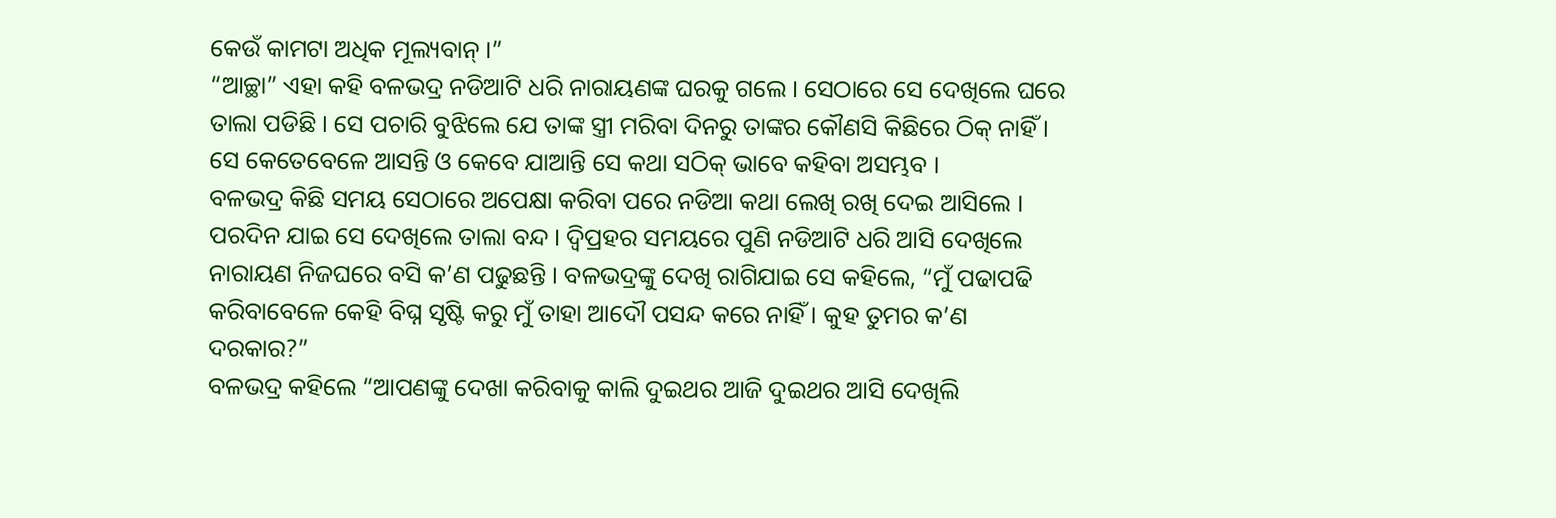କେଉଁ କାମଟା ଅଧିକ ମୂଲ୍ୟବାନ୍ ।”
“ଆଚ୍ଛା” ଏହା କହି ବଳଭଦ୍ର ନଡିଆଟି ଧରି ନାରାୟଣଙ୍କ ଘରକୁ ଗଲେ । ସେଠାରେ ସେ ଦେଖିଲେ ଘରେ ତାଲା ପଡିଛି । ସେ ପଚାରି ବୁଝିଲେ ଯେ ତାଙ୍କ ସ୍ତ୍ରୀ ମରିବା ଦିନରୁ ତାଙ୍କର କୌଣସି କିଛିରେ ଠିକ୍ ନାହିଁ । ସେ କେତେବେଳେ ଆସନ୍ତି ଓ କେବେ ଯାଆନ୍ତି ସେ କଥା ସଠିକ୍ ଭାବେ କହିବା ଅସମ୍ଭବ ।
ବଳଭଦ୍ର କିଛି ସମୟ ସେଠାରେ ଅପେକ୍ଷା କରିବା ପରେ ନଡିଆ କଥା ଲେଖି ରଖି ଦେଇ ଆସିଲେ । ପରଦିନ ଯାଇ ସେ ଦେଖିଲେ ତାଲା ବନ୍ଦ । ଦ୍ୱିପ୍ରହର ସମୟରେ ପୁଣି ନଡିଆଟି ଧରି ଆସି ଦେଖିଲେ ନାରାୟଣ ନିଜଘରେ ବସି କ’ଣ ପଢୁଛନ୍ତି । ବଳଭଦ୍ରଙ୍କୁ ଦେଖି ରାଗିଯାଇ ସେ କହିଲେ, “ମୁଁ ପଢାପଢି କରିବାବେଳେ କେହି ବିଘ୍ନ ସୃଷ୍ଟି କରୁ ମୁଁ ତାହା ଆଦୌ ପସନ୍ଦ କରେ ନାହିଁ । କୁହ ତୁମର କ’ଣ ଦରକାର?”
ବଳଭଦ୍ର କହିଲେ “ଆପଣଙ୍କୁ ଦେଖା କରିବାକୁ କାଲି ଦୁଇଥର ଆଜି ଦୁଇଥର ଆସି ଦେଖିଲି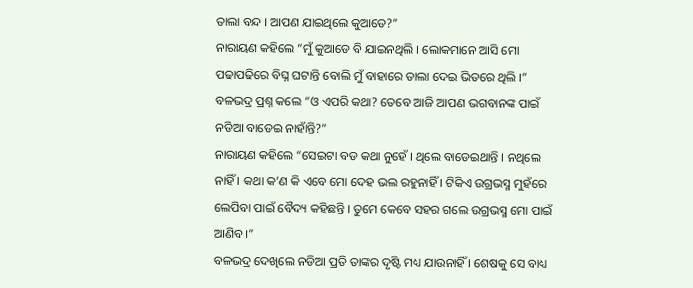ତାଲା ବନ୍ଦ । ଆପଣ ଯାଇଥିଲେ କୁଆଡେ?”
ନାରାୟଣ କହିଲେ “ମୁଁ କୁଆଡେ ବି ଯାଇନଥିଲି । ଲୋକମାନେ ଆସି ମୋ ପଢାପଢିରେ ବିଘ୍ନ ଘଟାନ୍ତି ବୋଲି ମୁଁ ବାହାରେ ତାଲା ଦେଇ ଭିତରେ ଥିଲି ।”
ବଳଭଦ୍ର ପ୍ରଶ୍ନ କଲେ “ଓ ଏପରି କଥା? ତେବେ ଆଜି ଆପଣ ଭଗବାନଙ୍କ ପାଇଁ ନଡିଆ ବାଡେଇ ନାହାଁନ୍ତି?”
ନାରାୟଣ କହିଲେ “ସେଇଟା ବଡ କଥା ନୁହେଁ । ଥିଲେ ବାଡେଇଥାନ୍ତି । ନଥିଲେ ନାହିଁ । କଥା କ’ଣ କି ଏବେ ମୋ ଦେହ ଭଲ ରହୁନାହିଁ । ଟିକିଏ ଉଗ୍ରଭସ୍ମ ମୁହଁରେ ଲେପିବା ପାଇଁ ବୈଦ୍ୟ କହିଛନ୍ତି । ତୁମେ କେବେ ସହର ଗଲେ ଉଗ୍ରଭସ୍ମ ମୋ ପାଇଁ ଆଣିବ ।”
ବଳଭଦ୍ର ଦେଖିଲେ ନଡିଆ ପ୍ରତି ତାଙ୍କର ଦୃଷ୍ଟି ମଧ୍ୟ ଯାଉନାହିଁ । ଶେଷକୁ ସେ ବାଧ୍ୟ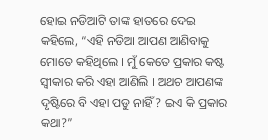ହୋଇ ନଡିଆଟି ତାଙ୍କ ହାତରେ ଦେଇ କହିଲେ, “ଏହି ନଡିଆ ଆପଣ ଆଣିବାକୁ ମୋତେ କହିଥିଲେ । ମୁଁ କେତେ ପ୍ରକାର କଷ୍ଟ ସ୍ୱୀକାର କରି ଏହା ଆଣିଲି । ଅଥଚ ଆପଣଙ୍କ ଦୃଷ୍ଟିରେ ବି ଏହା ପଡୁ ନାହିଁ? ଇଏ କି ପ୍ରକାର କଥା?”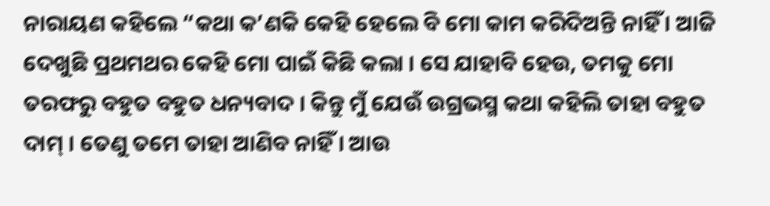ନାରାୟଣ କହିଲେ “କଥା କ’ଣକି କେହି ହେଲେ ବି ମୋ କାମ କରିଦିଅନ୍ତି ନାହିଁ । ଆଜି ଦେଖୁଛି ପ୍ରଥମଥର କେହି ମୋ ପାଇଁ କିଛି କଲା । ସେ ଯାହାବି ହେଉ, ତମକୁ ମୋ ତରଫରୁ ବହୁତ ବହୁତ ଧନ୍ୟବାଦ । କିନ୍ତୁ ମୁଁ ଯେଉଁ ଉଗ୍ରଭସ୍ମ କଥା କହିଲି ତାହା ବହୁତ ଦାମ୍ । ତେଣୁ ତମେ ତାହା ଆଣିବ ନାହିଁ । ଆଉ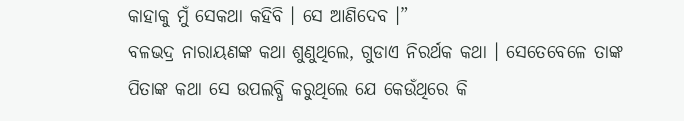କାହାକୁ ମୁଁ ସେକଥା କହିବି । ସେ ଆଣିଦେବ ।”
ବଳଭଦ୍ର ନାରାୟଣଙ୍କ କଥା ଶୁଣୁଥିଲେ, ଗୁଡାଏ ନିରର୍ଥକ କଥା । ସେତେବେଳେ ତାଙ୍କ ପିତାଙ୍କ କଥା ସେ ଉପଲବ୍ଧି କରୁଥିଲେ ଯେ କେଉଁଥିରେ କି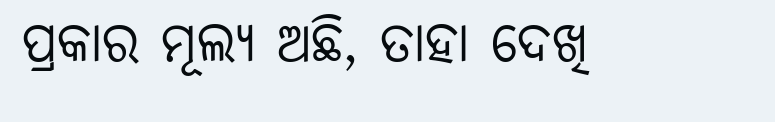ପ୍ରକାର ମୂଲ୍ୟ ଅଛି, ତାହା ଦେଖି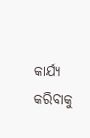କାର୍ଯ୍ୟ କରିବାକୁ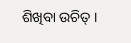ଶିଖିବା ଉଚିତ୍ ।